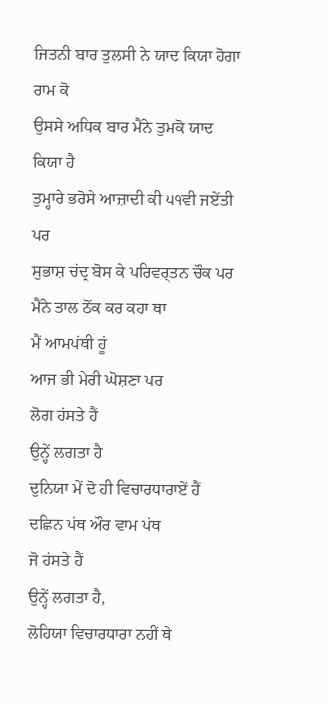ਜਿਤਨੀ ਬਾਰ ਤੁਲਸੀ ਨੇ ਯਾਦ ਕਿਯਾ ਹੋਗਾ ਰਾਮ ਕੋ
ਉਸਸੇ ਅਧਿਕ ਬਾਰ ਮੈਂਨੇ ਤੁਮਕੋ ਯਾਦ ਕਿਯਾ ਹੈ
ਤੁਮ੍ਹਾਰੇ ਭਰੋਸੇ ਆਜ਼ਾਦੀ ਕੀ ੫੧ਵੀ ਜਏਂਤੀ ਪਰ
ਸੁਭਾਸ਼ ਚਂਦ੍ਰ ਬੋਸ ਕੇ ਪਰਿਵਰ੍ਤਨ ਚੌਕ ਪਰ
ਮੈਂਨੇ ਤਾਲ ਠੋਂਕ ਕਰ ਕਹਾ ਥਾ
ਮੈਂ ਆਮਪਂਥੀ ਹੂਂ
ਆਜ ਭੀ ਮੇਰੀ ਘੋਸ਼ਣਾ ਪਰ
ਲੋਗ ਹਂਸਤੇ ਹੈਂ
ਉਨ੍ਹੇਂ ਲਗਤਾ ਹੈ
ਦੁਨਿਯਾ ਮੇਂ ਦੋ ਹੀ ਵਿਚਾਰਧਾਰਾਏਂ ਹੈਂ
ਦਛਿਨ ਪਂਥ ਔਰ ਵਾਮ ਪਂਥ
ਜੋ ਹਂਸਤੇ ਹੈਂ
ਉਨ੍ਹੇਂ ਲਗਤਾ ਹੈ,
ਲੋਹਿਯਾ ਵਿਚਾਰਧਾਰਾ ਨਹੀਂ ਥੇ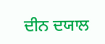ਦੀਨ ਦਯਾਲ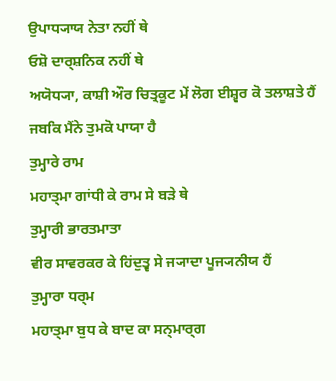ਉਪਾਧ੍ਯਾਯ ਨੇਤਾ ਨਹੀਂ ਥੇ
ਓਸ਼ੋ ਦਾਰ੍ਸ਼ਨਿਕ ਨਹੀਂ ਥੇ
ਅਯੋਧ੍ਯਾ, ਕਾਸ਼ੀ ਔਰ ਚਿਤ੍ਰਕੂਟ ਮੇਂ ਲੋਗ ਈਸ਼੍ਵਰ ਕੋ ਤਲਾਸ਼ਤੇ ਹੈਂ
ਜਬਕਿ ਮੈਂਨੇ ਤੁਮਕੋ ਪਾਯਾ ਹੈ
ਤੁਮ੍ਹਾਰੇ ਰਾਮ
ਮਹਾਤ੍ਮਾ ਗਾਂਧੀ ਕੇ ਰਾਮ ਸੇ ਬਡ਼ੇ ਥੇ
ਤੁਮ੍ਹਾਰੀ ਭਾਰਤਮਾਤਾ
ਵੀਰ ਸਾਵਰਕਰ ਕੇ ਹਿਂਦੁਤ੍ਵ ਸੇ ਜ੍ਯਾਦਾ ਪੂਜ੍ਯਨੀਯ ਹੈਂ
ਤੁਮ੍ਹਾਰਾ ਧਰ੍ਮ
ਮਹਾਤ੍ਮਾ ਬੁਧ ਕੇ ਬਾਦ ਕਾ ਸਨ੍ਮਾਰ੍ਗ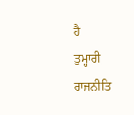ਹੈ
ਤੁਮ੍ਹਾਰੀ ਰਾਜਨੀਤਿ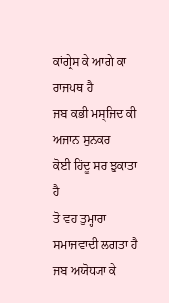ਕਾਂਗ੍ਰੇਸ ਕੇ ਆਗੇ ਕਾ ਰਾਜਪਥ ਹੈ
ਜਬ ਕਭੀ ਮਸ੍ਜਿਦ ਕੀ ਅਜਾਨ ਸੁਨਕਰ
ਕੋਈ ਹਿਂਦੂ ਸਰ ਝੁਕਾਤਾ ਹੈ
ਤੋ ਵਹ ਤੁਮ੍ਹਾਰਾ ਸਮਾਜਵਾਦੀ ਲਗਤਾ ਹੈ
ਜਬ ਅਯੋਧ੍ਯਾ ਕੇ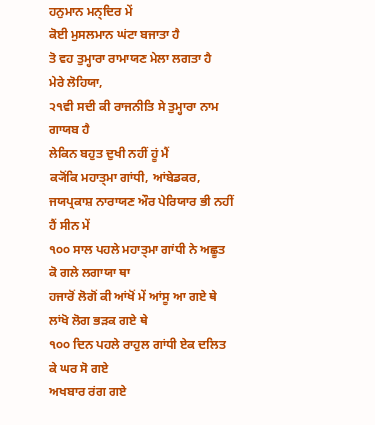ਹਨੁਮਾਨ ਮਨ੍ਦਿਰ ਮੇਂ
ਕੋਈ ਮੁਸਲਮਾਨ ਘਂਟਾ ਬਜਾਤਾ ਹੈ
ਤੋ ਵਹ ਤੁਮ੍ਹਾਰਾ ਰਾਮਾਯਣ ਮੇਲਾ ਲਗਤਾ ਹੈ
ਮੇਰੇ ਲੋਹਿਯਾ,
੨੧ਵੀ ਸਦੀ ਕੀ ਰਾਜਨੀਤਿ ਸੇ ਤੁਮ੍ਹਾਰਾ ਨਾਮ ਗਾਯਬ ਹੈ
ਲੇਕਿਨ ਬਹੁਤ ਦੁਖੀ ਨਹੀਂ ਹੂਂ ਮੈਂ
ਕ੍ਯੋਂਕਿ ਮਹਾਤ੍ਮਾ ਗਾਂਧੀ, ਆਂਬੇਡਕਰ, ਜਯਪ੍ਰਕਾਸ਼ ਨਾਰਾਯਣ ਔਰ ਪੇਰਿਯਾਰ ਭੀ ਨਹੀਂ ਹੈਂ ਸੀਨ ਮੇਂ
੧੦੦ ਸਾਲ ਪਹਲੇ ਮਹਾਤ੍ਮਾ ਗਾਂਧੀ ਨੇ ਅਛੂਤ ਕੋ ਗਲੇ ਲਗਾਯਾ ਥਾ
ਹਜਾਰੋਂ ਲੋਗੋਂ ਕੀ ਆਂਖੋਂ ਮੇਂ ਆਂਸੂ ਆ ਗਏ ਥੇ
ਲਾਂਖੋ ਲੋਗ ਭਡ਼ਕ ਗਏ ਥੇ
੧੦੦ ਦਿਨ ਪਹਲੇ ਰਾਹੁਲ ਗਾਂਧੀ ਏਕ ਦਲਿਤ ਕੇ ਘਰ ਸੋ ਗਏ
ਅਖਬਾਰ ਰਂਗ ਗਏ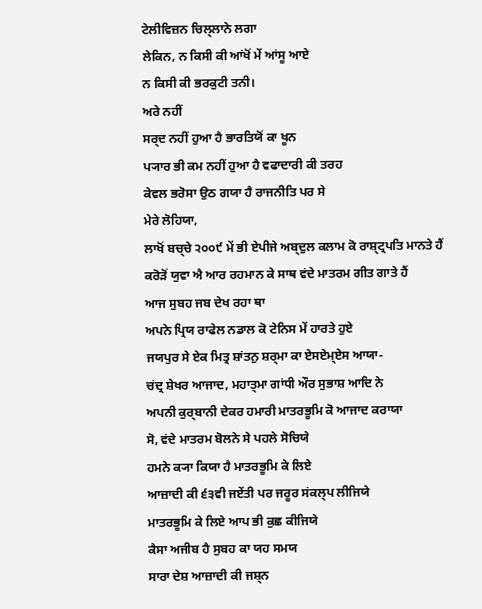ਟੇਲੀਵਿਜ਼ਨ ਚਿਲ੍ਲਾਨੇ ਲਗਾ
ਲੇਕਿਨ, ਨ ਕਿਸੀ ਕੀ ਆਂਖੋਂ ਮੇਂ ਆਂਸੂ ਆਏ
ਨ ਕਿਸੀ ਕੀ ਭਰਕੁਟੀ ਤਨੀ।
ਅਰੇ ਨਹੀਂ
ਸਰ੍ਦ ਨਹੀਂ ਹੁਆ ਹੈ ਭਾਰਤਿਯੋਂ ਕਾ ਖੂਨ
ਪ੍ਯਾਰ ਭੀ ਕਮ ਨਹੀਂ ਹੁਆ ਹੈ ਵਫਾਦਾਰੀ ਕੀ ਤਰਹ
ਕੇਵਲ ਭਰੋਸਾ ਉਠ ਗਯਾ ਹੈ ਰਾਜਨੀਤਿ ਪਰ ਸੇ
ਮੇਰੇ ਲੋਹਿਯਾ,
ਲਾਖੋਂ ਬਚ੍ਚੇ ੨੦੦੯ ਮੇਂ ਭੀ ਏਪੀਜੇ ਅਬ੍ਦੁਲ ਕਲਾਮ ਕੋ ਰਾਸ਼੍ਟ੍ਰਪਤਿ ਮਾਨਤੇ ਹੈਂ
ਕਰੋਡ਼ੋਂ ਯੁਵਾ ਐ ਆਰ ਰਹਮਾਨ ਕੇ ਸਾਥ ਵਂਦੇ ਮਾਤਰਮ ਗੀਤ ਗਾਤੇ ਹੈਂ
ਆਜ ਸੁਬਹ ਜਬ ਦੇਖ ਰਹਾ ਥਾ
ਅਪਨੇ ਪ੍ਰਿਯ ਰਾਫੇਲ ਨਡਾਲ ਕੋ ਟੇਨਿਸ ਮੇਂ ਹਾਰਤੇ ਹੁਏ
ਜਯਪੁਰ ਸੇ ਏਕ ਮਿਤ੍ਰ ਸ਼ਾਂਤਨੁ ਸ਼ਰ੍ਮਾ ਕਾ ਏਸਏਮ੍ਏਸ ਆਯਾ-
ਚਂਦ੍ਰ ਸ਼ੇਖਰ ਆਜਾਦ, ਮਹਾਤ੍ਮਾ ਗਾਂਧੀ ਔਰ ਸੁਭਾਸ਼ ਆਦਿ ਨੇ
ਅਪਨੀ ਕੁਰ੍ਬਾਨੀ ਦੇਕਰ ਹਮਾਰੀ ਮਾਤਰਭੂਮਿ ਕੋ ਆਜਾਦ ਕਰਾਯਾ
ਸੋ, ਵਂਦੇ ਮਾਤਰਮ ਬੋਲਨੇ ਸੇ ਪਹਲੇ ਸੋਚਿਯੇ
ਹਮਨੇ ਕ੍ਯਾ ਕਿਯਾ ਹੈ ਮਾਤਰਭੂਮਿ ਕੇ ਲਿਏ
ਆਜ਼ਾਦੀ ਕੀ ੬੩ਵੀ ਜਏਂਤੀ ਪਰ ਜਰੂਰ ਸਂਕਲ੍ਪ ਲੀਜਿਯੇ
ਮਾਤਰਭੂਮਿ ਕੇ ਲਿਏ ਆਪ ਭੀ ਕੁਛ ਕੀਜਿਯੇ
ਕੈਸਾ ਅਜੀਬ ਹੈ ਸੁਬਹ ਕਾ ਯਹ ਸਮਯ
ਸਾਰਾ ਦੇਸ਼ ਆਜ਼ਾਦੀ ਕੀ ਜਸ਼੍ਨ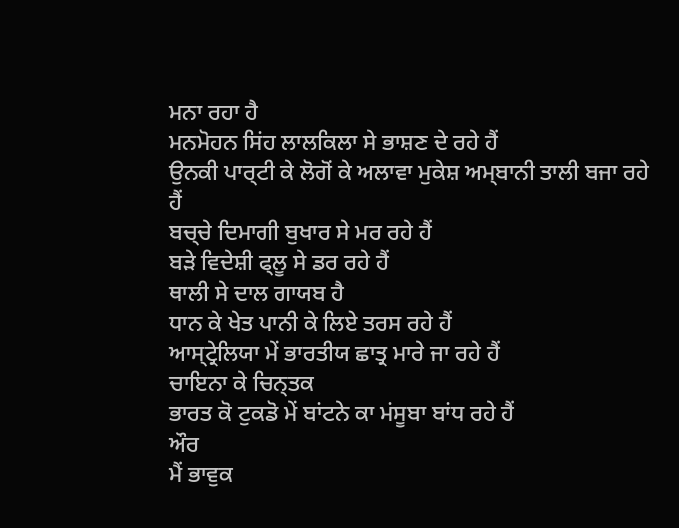ਮਨਾ ਰਹਾ ਹੈ
ਮਨਮੋਹਨ ਸਿਂਹ ਲਾਲਕਿਲਾ ਸੇ ਭਾਸ਼ਣ ਦੇ ਰਹੇ ਹੈਂ
ਉਨਕੀ ਪਾਰ੍ਟੀ ਕੇ ਲੋਗੋਂ ਕੇ ਅਲਾਵਾ ਮੁਕੇਸ਼ ਅਮ੍ਬਾਨੀ ਤਾਲੀ ਬਜਾ ਰਹੇ ਹੈਂ
ਬਚ੍ਚੇ ਦਿਮਾਗੀ ਬੁਖਾਰ ਸੇ ਮਰ ਰਹੇ ਹੈਂ
ਬਡ਼ੇ ਵਿਦੇਸ਼ੀ ਫ੍ਲੂ ਸੇ ਡਰ ਰਹੇ ਹੈਂ
ਥਾਲੀ ਸੇ ਦਾਲ ਗਾਯਬ ਹੈ
ਧਾਨ ਕੇ ਖੇਤ ਪਾਨੀ ਕੇ ਲਿਏ ਤਰਸ ਰਹੇ ਹੈਂ
ਆਸ੍ਟ੍ਰੇਲਿਯਾ ਮੇਂ ਭਾਰਤੀਯ ਛਾਤ੍ਰ ਮਾਰੇ ਜਾ ਰਹੇ ਹੈਂ
ਚਾਇਨਾ ਕੇ ਚਿਨ੍ਤਕ
ਭਾਰਤ ਕੋ ਟੁਕਡੋ ਮੇਂ ਬਾਂਟਨੇ ਕਾ ਮਂਸੂਬਾ ਬਾਂਧ ਰਹੇ ਹੈਂ
ਔਰ
ਮੈਂ ਭਾਵੁਕ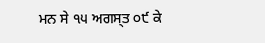ਮਨ ਸੇ ੧੫ ਅਗਸ੍ਤ ੦੯ ਕੇ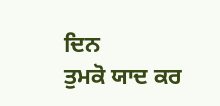ਦਿਨ
ਤੁਮਕੋ ਯਾਦ ਕਰ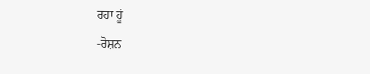ਰਹਾ ਹੂਂ
-ਰੋਸ਼ਨ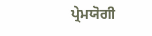ਪ੍ਰੇਮਯੋਗੀ